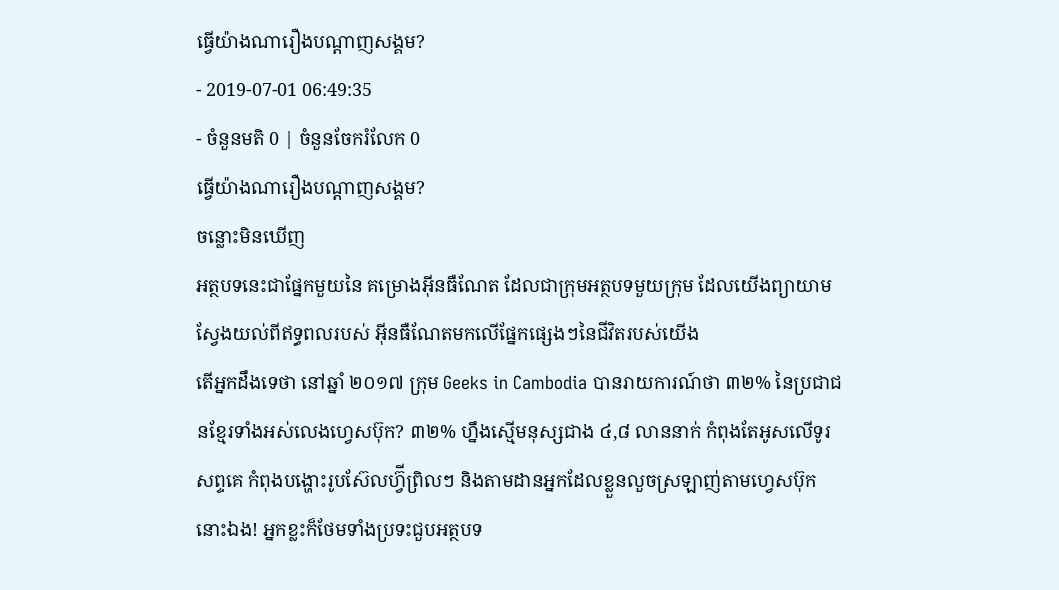ធ្វើយ៉ាងណារឿងបណ្តាញសង្គម?
- 2019-07-01 06:49:35
- ចំនួនមតិ 0 | ចំនួនចែករំលែក 0
ធ្វើយ៉ាងណារឿងបណ្តាញសង្គម?
ចន្លោះមិនឃើញ
អត្ថបទនេះជាផ្នែកមួយនៃ គម្រោងអុីនធឺណែត ដែលជាក្រុមអត្ថបទមួយក្រុម ដែលយើងព្យាយាមស្វែងយល់ពីឥទ្ធពលរបស់ អុីនធឺណែតមកលើផ្នែកផ្សេងៗនៃជីវិតរបស់យើង
តើអ្នកដឹងទេថា នៅឆ្នាំ ២០១៧ ក្រុម Geeks in Cambodia បានរាយការណ៍ថា ៣២% នៃប្រជាជនខ្មែរទាំងអស់លេងហ្វេសប៊ុក? ៣២% ហ្នឹងស្មើមនុស្សជាង ៤,៨ លាននាក់ កំពុងតែអូសលើទូរសព្ទគេ កំពុងបង្ហោះរូបស៊ែលហ្វ៊ីព្រិលៗ និងតាមដានអ្នកដែលខ្លួនលួចស្រឡាញ់តាមហ្វេសប៊ុកនោះឯង! អ្នកខ្លះក៏ថែមទាំងប្រទះជួបអត្ថបទ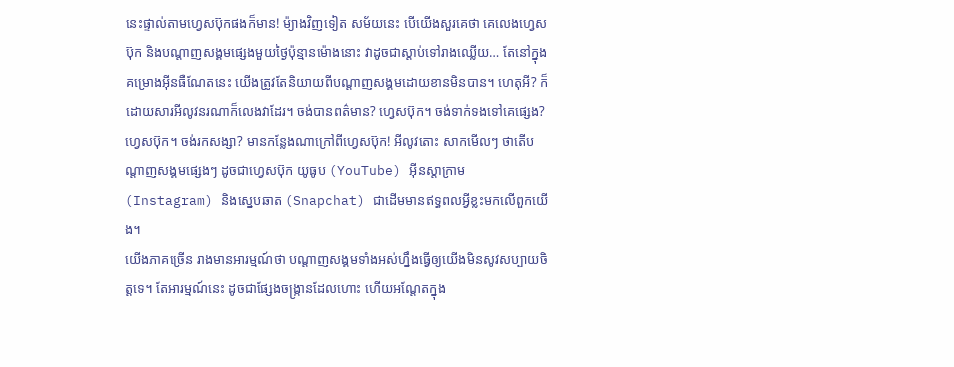នេះផ្ទាល់តាមហ្វេសប៊ុកផងក៏មាន! ម៉្យាងវិញទៀត សម័យនេះ បើយើងសួរគេថា គេលេងហ្វេសប៊ុក និងបណ្តាញសង្គមផ្សេងមួយថ្ងៃប៉ុន្មានម៉ោងនោះ វាដូចជាស្តាប់ទៅរាងឈ្លើយ… តែនៅក្នុងគម្រោងអុីនធឺណែតនេះ យើងត្រូវតែនិយាយពីបណ្តាញសង្គមដោយខានមិនបាន។ ហេតុអី? ក៏ដោយសារអីលូវនរណាក៏លេងវាដែរ។ ចង់បានពត៌មាន? ហ្វេសប៊ុក។ ចង់ទាក់ទងទៅគេផ្សេង? ហ្វេសប៊ុក។ ចង់រកសង្សា? មានកន្លែងណាក្រៅពីហ្វេសប៊ុក! អីលូវតោះ សាកមើលៗ ថាតើបណ្តាញសង្គមផ្សេងៗ ដូចជាហ្វេសប៊ុក យូធូប (YouTube) អុីនស្តាក្រាម (Instagram) និងស្នេបឆាត (Snapchat) ជាដើមមានឥទ្ធពលអ្វីខ្លះមកលើពួកយើង។
យើងភាគច្រើន រាងមានអារម្មណ៍ថា បណ្តាញសង្គមទាំងអស់ហ្នឹងធ្វើឲ្យយើងមិនសូវសប្បាយចិត្តទេ។ តែអារម្មណ៍នេះ ដូចជាផ្សែងចង្ក្រានដែលហោះ ហើយអណ្តែតក្នុង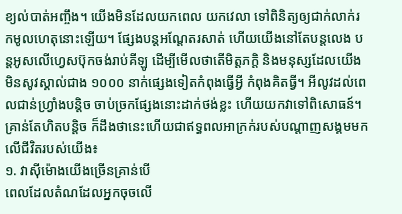ខ្យល់បាត់អញ្ចឹង។ យើងមិនដែលយកពេល យកវេលា ទៅពិនិត្យឲ្យជាក់លាក់រកមូលហេតុនោះឡើយ។ ផ្សែងបន្តអណ្តែតរសាត់ ហើយយើងនៅតែបន្តលេង បន្តអូសលើហ្វេសប៊ុកចង់រាប់គីឡូ ដើម្បីមើលថាតើមិត្តភក្តិ និងមនុស្សដែលយើងមិនសូវស្គាល់ជាង ១០០០ នាក់ផ្សេងទៀតកំពុងធ្វើអ្វី កំពុងគិតធ្វី។ អីលូវដល់ពេលជាន់ហ្វ្រាំងបន្តិច ចាប់ច្រកផ្សែងនោះដាក់ថង់ខ្លះ ហើយយកវាទៅពិសោធន៍។ គ្រាន់តែហិតបន្តិច ក៏ដឹងថានេះហើយជាឥទ្ធពលអាក្រក់របស់បណ្តាញសង្គមមកលើជីវិតរបស់យើង៖
១. វាស៊ីម៉ោងយើងច្រើនគ្រាន់បើ
ពេលដែលតំណដែលអ្នកចុចលើ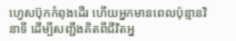ហ្វេសប៊ុកកំពុងដើរ ហើយអ្នកមានពេលប៉ុន្មានវិនាទី ដើម្បីសញ្ជឹងគិតពីជីវិតអ្ន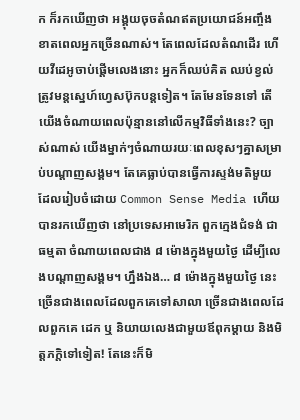ក ក៏រកឃើញថា អង្គុយចុចតំណឥតប្រយោជន៍អញ្ចឹង ខាតពេលអ្នកច្រើនណាស់។ តែពេលដែលតំណដើរ ហើយវីដេអូចាប់ផ្តើមលេងនោះ អ្នកក៏ឈប់គិត ឈប់ខ្វល់ ត្រូវមន្តស្នេហ៍ហ្វេសប៊ុកបន្តទៀត។ តែមែនទែនទៅ តើយើងចំណាយពេលប៉ុន្មាននៅលើកម្មវិធីទាំងនេះ? ច្បាស់ណាស់ យើងម្នាក់ៗចំណាយរយៈពេលខុសៗគ្នាសម្រាប់បណ្តាញសង្គម។ តែគេធ្លាប់បានធ្វើការស្ទង់មតិមួយ ដែលរៀបចំដោយ Common Sense Media ហើយបានរកឃើញថា នៅប្រទេសអាមេរិក ពួកក្មេងជំទង់ ជាធម្មតា ចំណាយពេលជាង ៨ ម៉ោងក្នុងមួយថ្ងៃ ដើម្បីលេងបណ្តាញសង្គម។ ហ្នឹងឯង… ៨ ម៉ោងក្នុងមួយថ្ងៃ នេះច្រើនជាងពេលដែលពួកគេទៅសាលា ច្រើនជាងពេលដែលពួកគេ ដេក ឬ និយាយលេងជាមួយឪពុកម្តាយ និងមិត្តភក្តិទៅទៀត! តែនេះក៏មិ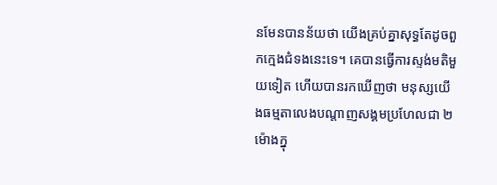នមែនបានន័យថា យើងគ្រប់គ្នាសុទ្ធតែដូចពួកក្មេងជំទងនេះទេ។ គេបានធ្វើការស្ទង់មតិមួយទៀត ហើយបានរកឃើញថា មនុស្សយើងធម្មតាលេងបណ្តាញសង្គមប្រហែលជា ២ ម៉ោងក្នុ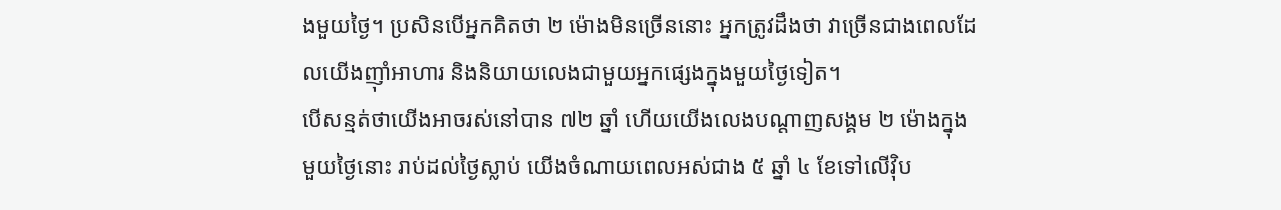ងមួយថ្ងៃ។ ប្រសិនបើអ្នកគិតថា ២ ម៉ោងមិនច្រើននោះ អ្នកត្រូវដឹងថា វាច្រើនជាងពេលដែលយើងញ៉ាំអាហារ និងនិយាយលេងជាមួយអ្នកផ្សេងក្នុងមួយថ្ងៃទៀត។
បើសន្មត់ថាយើងអាចរស់នៅបាន ៧២ ឆ្នាំ ហើយយើងលេងបណ្តាញសង្គម ២ ម៉ោងក្នុងមួយថ្ងៃនោះ រាប់ដល់ថ្ងៃស្លាប់ យើងចំណាយពេលអស់ជាង ៥ ឆ្នាំ ៤ ខែទៅលើវ៉ិប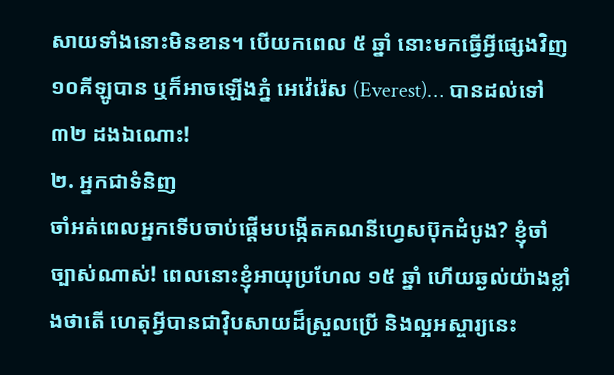សាយទាំងនោះមិនខាន។ បើយកពេល ៥ ឆ្នាំ នោះមកធ្វើអ្វីផ្សេងវិញ ១០គីឡូបាន ឬក៏អាចឡើងភ្នំ អេវ៉េរ៉េស (Everest)… បានដល់ទៅ ៣២ ដងឯណោះ!
២. អ្នកជាទំនិញ
ចាំអត់ពេលអ្នកទើបចាប់ផ្តើមបង្កើតគណនីហ្វេសប៊ុកដំបូង? ខ្ញុំចាំច្បាស់ណាស់! ពេលនោះខ្ញុំអាយុប្រហែល ១៥ ឆ្នាំ ហើយឆ្ងល់យ៉ាងខ្លាំងថាតើ ហេតុអ្វីបានជាវ៉ិបសាយដ៏ស្រួលប្រើ និងល្អអស្ចារ្យនេះ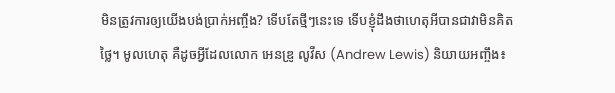មិនត្រូវការឲ្យយើងបង់ប្រាក់អញ្ចឹង? ទើបតែថ្មីៗនេះទេ ទើបខ្ញុំដឹងថាហេតុអីបានជាវាមិនគិតថ្លៃ។ មូលហេតុ គឺដូចអ្វីដែលលោក អេនឌ្រូ លូវីស (Andrew Lewis) និយាយអញ្ចឹង៖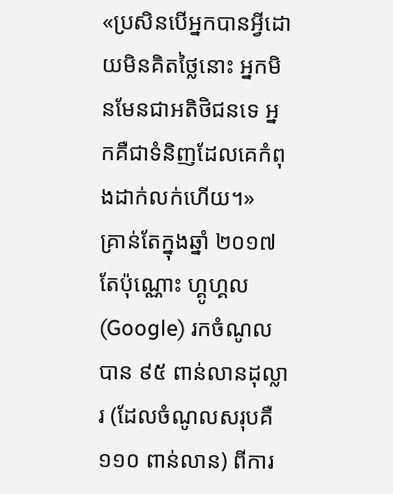«ប្រសិនបើអ្នកបានអ្វីដោយមិនគិតថ្លៃនោះ អ្នកមិនមែនជាអតិថិជនទេ អ្នកគឺជាទំនិញដែលគេកំពុងដាក់លក់ហើយ។»
គ្រាន់តែក្នុងឆ្នាំ ២០១៧ តែប៉ុណ្ណោះ ហ្គូហ្គល (Google) រកចំណូលបាន ៩៥ ពាន់លានដុល្លារ (ដែលចំណូលសរុបគឺ ១១០ ពាន់លាន) ពីការ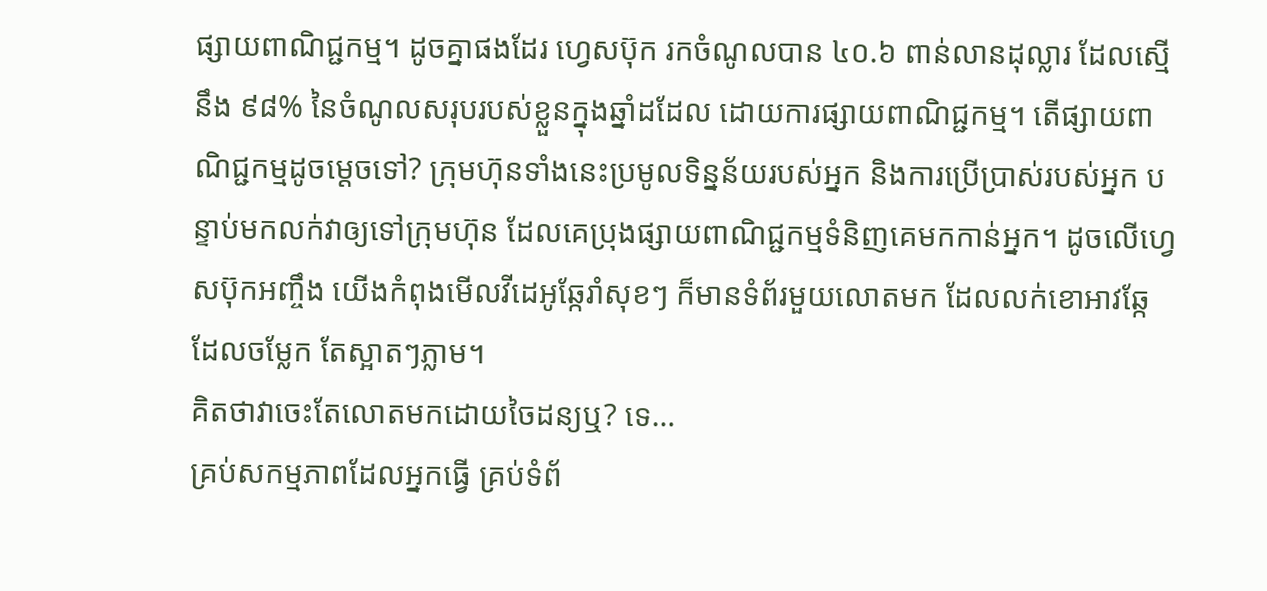ផ្សាយពាណិជ្ជកម្ម។ ដូចគ្នាផងដែរ ហ្វេសប៊ុក រកចំណូលបាន ៤០.៦ ពាន់លានដុល្លារ ដែលស្មើនឹង ៩៨% នៃចំណូលសរុបរបស់ខ្លួនក្នុងឆ្នាំដដែល ដោយការផ្សាយពាណិជ្ជកម្ម។ តើផ្សាយពាណិជ្ជកម្មដូចម្តេចទៅ? ក្រុមហ៊ុនទាំងនេះប្រមូលទិន្នន័យរបស់អ្នក និងការប្រើប្រាស់របស់អ្នក បន្ទាប់មកលក់វាឲ្យទៅក្រុមហ៊ុន ដែលគេប្រុងផ្សាយពាណិជ្ជកម្មទំនិញគេមកកាន់អ្នក។ ដូចលើហ្វេសប៊ុកអញ្ចឹង យើងកំពុងមើលវីដេអូឆ្កែរាំសុខៗ ក៏មានទំព័រមួយលោតមក ដែលលក់ខោអាវឆ្កែដែលចម្លែក តែស្អាតៗភ្លាម។
គិតថាវាចេះតែលោតមកដោយចៃដន្យឬ? ទេ…
គ្រប់សកម្មភាពដែលអ្នកធ្វើ គ្រប់ទំព័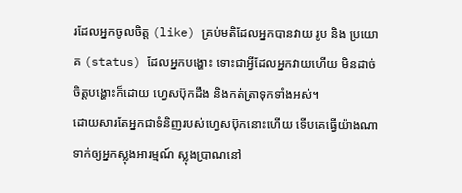រដែលអ្នកចូលចិត្ត (like) គ្រប់មតិដែលអ្នកបានវាយ រូប និង ប្រយោគ (status) ដែលអ្នកបង្ហោះ ទោះជាអ្វីដែលអ្នកវាយហើយ មិនដាច់ចិត្តបង្ហោះក៏ដោយ ហ្វេសប៊ុកដឹង និងកត់ត្រាទុកទាំងអស់។
ដោយសារតែអ្នកជាទំនិញរបស់ហ្វេសប៊ុកនោះហើយ ទើបគេធ្វើយ៉ាងណាទាក់ឲ្យអ្នកស្លុងអារម្មណ៍ ស្លុងប្រាណនៅ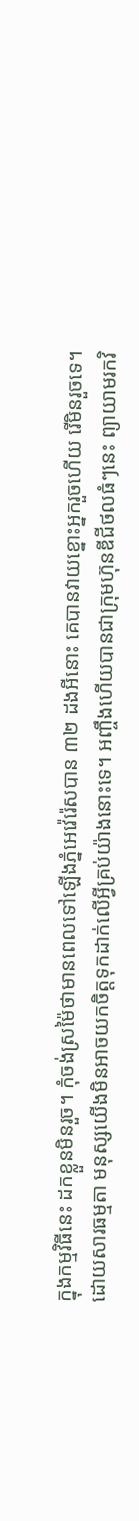ក្នុងកម្មវិធីនេះ ដកខ្លួនមិនរួច។ កុំចង់ស្រម៉ៃថាមានពេលទៅឡើងភ្នំអេវ៉េរ៉េសបាន ៣២ ដងអីនោះ គេបានវាយខ្នោះអ្នករួចហើយ រើមិនរួចទេ។
ដោយសារធម្មតា មនុស្សយើងមិនអាចយកចិត្តទុកដាក់លើអ្វីគ្រប់យ៉ាងនោះទេ។ អញ្ចឹងហើយបានជាក្រុមហ៊ុនឌីជីថលធំៗនេះ ព្យាយាមរកវិ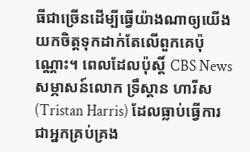ធីជាច្រើនដើម្បីធ្វើយ៉ាងណាឲ្យយើងយកចិត្តទុកដាក់តែលើពួកគេប៉ុណ្ណោះ។ ពេលដែលប៉ុស្តិ៍ CBS News សម្ភាសន៍លោក ទ្រឹស្តាន ហារីស (Tristan Harris) ដែលធ្លាប់ធ្វើការជាអ្នកគ្រប់គ្រង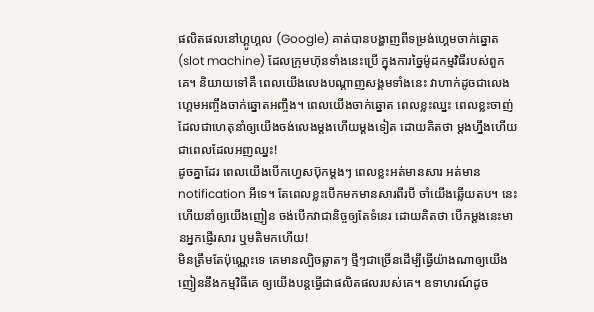ផលិតផលនៅហ្គូហ្គល (Google) គាត់បានបង្ហាញពីទម្រង់ហ្គេមចាក់ឆ្នោត (slot machine) ដែលក្រុមហ៊ុនទាំងនេះប្រើ ក្នុងការច្នៃម៉ូដកម្មវិធីរបស់ពួកគេ។ និយាយទៅគឺ ពេលយើងលេងបណ្តាញសង្គមទាំងនេះ វាហាក់ដូចជាលេងហ្គេមអញ្ចឹងចាក់ឆ្នោតអញ្ចឹង។ ពេលយើងចាក់ឆ្នោត ពេលខ្លះឈ្នះ ពេលខ្លះចាញ់ ដែលជាហេតុនាំឲ្យយើងចង់លេងម្តងហើយម្តងទៀត ដោយគិតថា ម្តងហ្នឹងហើយជាពេលដែលអញឈ្នះ!
ដូចគ្នាដែរ ពេលយើងបើកហ្វេសប៊ុកម្តងៗ ពេលខ្លះអត់មានសារ អត់មាន notification អីទេ។ តែពេលខ្លះបើកមកមានសារពីរបី ចាំយើងឆ្លើយតប។ នេះហើយនាំឲ្យយើងញៀន ចង់បើកវាជានិច្ចឲ្យតែទំនេរ ដោយគិតថា បើកម្តងនេះមានអ្នកផ្ញើរសារ ឬមតិមកហើយ!
មិនត្រឹមតែប៉ុណ្ណេះទេ គេមានល្បិចឆ្លាតៗ ថ្មីៗជាច្រើនដើម្បីធ្វើយ៉ាងណាឲ្យយើងញៀននឹងកម្មវិធីគេ ឲ្យយើងបន្តធ្វើជាផលិតផលរបស់គេ។ ឧទាហរណ៍ដូច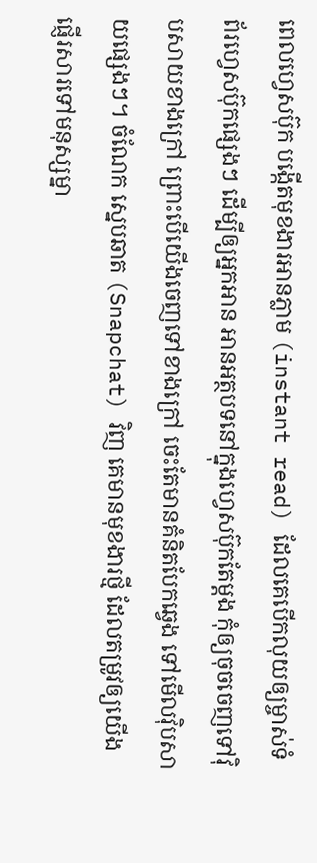ពេលហ្វេសប៊ុក បង្កើតមុខងារអានភ្លាម (instant read) ដែលគេបើកលុយឲ្យម្ចាស់ទំព័រហ្វេសប៊ុកផ្សេងៗ ដើម្បីឲ្យអ្នកអាន អានអត្ថបទនៅក្នុងហ្វេសប៊ុកតែម្តង កុំឲ្យចុចចេញទៅវ៉ិបសាយខាងក្រៅ ព្រោះបើយើងចេញទៅខាងក្រៅ ចេះតែមានគំនិតបែកឆ្វេង ទៅមើលវ៉ិបសាយផ្សេងៗ។ ចំណែក ស្នេបឆាត (Snapchat) វិញ គេមានមុខងារថ្មី ដែលតម្រូវឲ្យយើងផ្ញើរសារទៅមនុស្សម្នា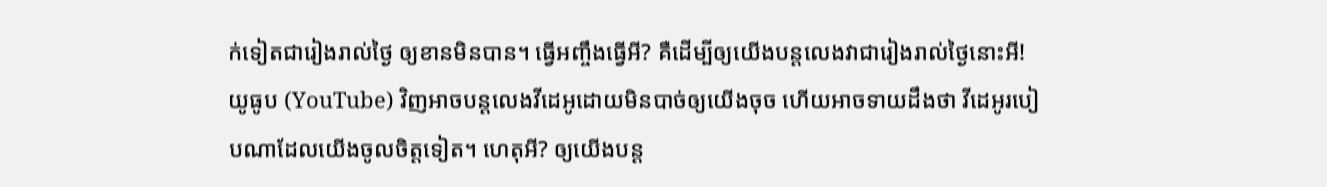ក់ទៀតជារៀងរាល់ថ្ងៃ ឲ្យខានមិនបាន។ ធ្វើអញ្ចឹងធ្វើអី? គឺដើម្បីឲ្យយើងបន្តលេងវាជារៀងរាល់ថ្ងៃនោះអី! យូធូប (YouTube) វិញអាចបន្តលេងវីដេអូដោយមិនបាច់ឲ្យយើងចុច ហើយអាចទាយដឹងថា វីដេអូរបៀបណាដែលយើងចូលចិត្តទៀត។ ហេតុអី? ឲ្យយើងបន្ត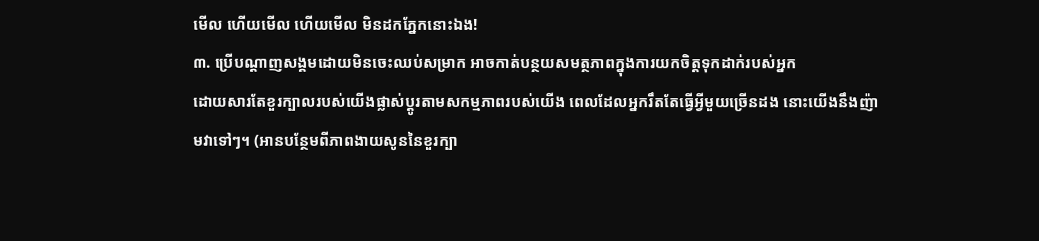មើល ហើយមើល ហើយមើល មិនដកភ្នែកនោះឯង!
៣. ប្រើបណ្តាញសង្គមដោយមិនចេះឈប់សម្រាក អាចកាត់បន្ថយសមត្ថភាពក្នុងការយកចិត្តទុកដាក់របស់អ្នក
ដោយសារតែខួរក្បាលរបស់យើងផ្លាស់ប្តូរតាមសកម្មភាពរបស់យើង ពេលដែលអ្នករឹតតែធ្វើអ្វីមួយច្រើនដង នោះយើងនឹងញ៉ាមវាទៅៗ។ (អានបន្ថែមពីភាពងាយសូននៃខួរក្បា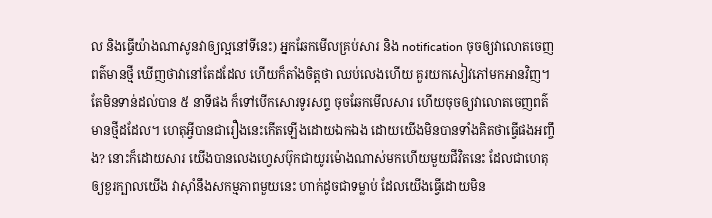ល និងធ្វើយ៉ាងណាសូនវាឲ្យល្អនៅទីនេះ) អ្នកឆែកមើលគ្រប់សារ និង notification ចុចឲ្យវាលោតចេញពត៌មានថ្មី ឃើញថាវានៅតែដដែល ហើយក៏តាំងចិត្តថា ឈប់លេងហើយ គួរយកសៀវភៅមកអានវិញ។ តែមិនទាន់ដល់បាន ៥ នាទីផង ក៏ទៅបើកសោរទូរសព្ទ ចុចឆែកមើលសារ ហើយចុចឲ្យវាលោតចេញពត៌មានថ្មីដដែល។ ហេតុអ្វីបានជារឿងនេះកើតឡើងដោយឯកឯង ដោយយើងមិនបានទាំងគិតថាធ្វើផងអញ្ចឹង? នោះក៏ដោយសារ យើងបានលេងហ្វេសប៊ុកជាយូរម៉ោងណាស់មកហើយមួយជីវិតនេះ ដែលជាហេតុឲ្យខួរក្បាលយើង វាស៊ាំនឹងសកម្មភាពមួយនេះ ហាក់ដូចជាទម្លាប់ ដែលយើងធ្វើដោយមិន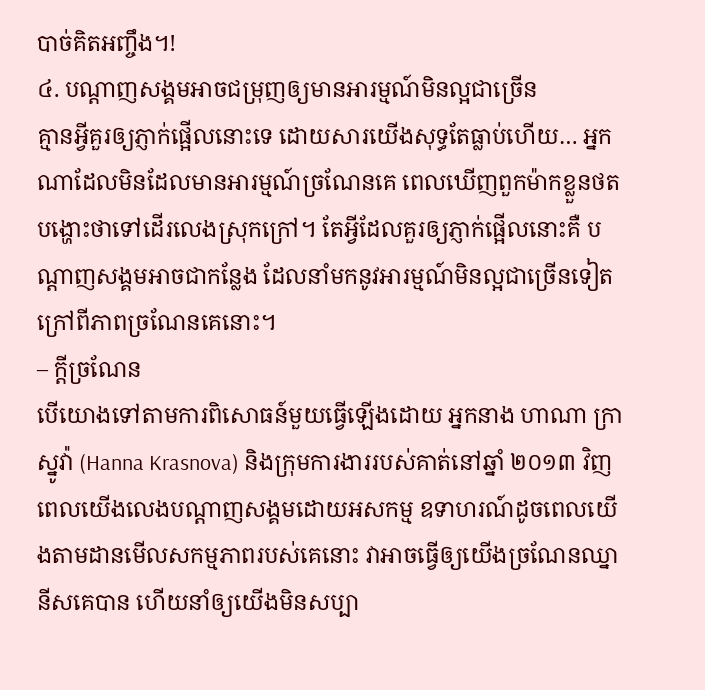បាច់គិតអញ្ចឹង។!
៤. បណ្តាញសង្គមអាចជម្រុញឲ្យមានអារម្មណ៍មិនល្អជាច្រើន
គ្មានអ្វីគួរឲ្យភ្ញាក់ផ្អើលនោះទេ ដោយសារយើងសុទ្ធតែធ្លាប់ហើយ… អ្នកណាដែលមិនដែលមានអារម្មណ៍ច្រណែនគេ ពេលឃើញពួកម៉ាកខ្លួនថតបង្ហោះថាទៅដើរលេងស្រុកក្រៅ។ តែអ្វីដែលគួរឲ្យភ្ញាក់ផ្អើលនោះគឺ បណ្តាញសង្គមអាចជាកន្លែង ដែលនាំមកនូវអារម្មណ៍មិនល្អជាច្រើនទៀតក្រៅពីភាពច្រណែនគេនោះ។
– ក្តីច្រណែន
បើយោងទៅតាមការពិសោធន៍មួយធ្វើឡើងដោយ អ្នកនាង ហាណា ក្រាស្នូវ៉ា (Hanna Krasnova) និងក្រុមការងាររបស់គាត់នៅឆ្នាំ ២០១៣ វិញ ពេលយើងលេងបណ្តាញសង្គមដោយអសកម្ម ឧទាហរណ៍ដូចពេលយើងតាមដានមើលសកម្មភាពរបស់គេនោះ វាអាចធ្វើឲ្យយើងច្រណែនឈ្នានីសគេបាន ហើយនាំឲ្យយើងមិនសប្បា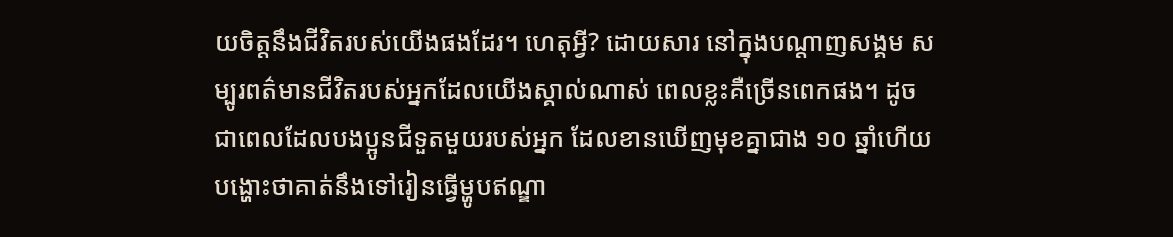យចិត្តនឹងជីវិតរបស់យើងផងដែរ។ ហេតុអ្វី? ដោយសារ នៅក្នុងបណ្តាញសង្គម សម្បូរពត៌មានជីវិតរបស់អ្នកដែលយើងស្គាល់ណាស់ ពេលខ្លះគឺច្រើនពេកផង។ ដូចជាពេលដែលបងប្អូនជីទួតមួយរបស់អ្នក ដែលខានឃើញមុខគ្នាជាង ១០ ឆ្នាំហើយ បង្ហោះថាគាត់នឹងទៅរៀនធ្វើម្ហូបឥណ្ឌា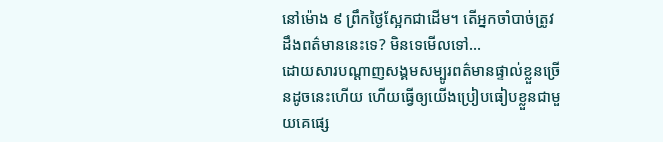នៅម៉ោង ៩ ព្រឹកថ្ងៃស្អែកជាដើម។ តើអ្នកចាំបាច់ត្រូវដឹងពត៌មាននេះទេ? មិនទេមើលទៅ…
ដោយសារបណ្តាញសង្គមសម្បូរពត៌មានផ្ទាល់ខ្លួនច្រើនដូចនេះហើយ ហើយធ្វើឲ្យយើងប្រៀបធៀបខ្លួនជាមួយគេផ្សេ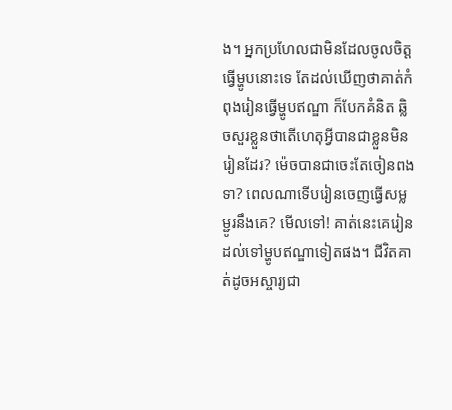ង។ អ្នកប្រហែលជាមិនដែលចូលចិត្តធ្វើម្ហូបនោះទេ តែដល់ឃើញថាគាត់កំពុងរៀនធ្វើម្ហូបឥណ្ឌា ក៏បែកគំនិត ឆ្លិចសួរខ្លួនថាតើហេតុអ្វីបានជាខ្លួនមិនរៀនដែរ? ម៉េចបានជាចេះតែចៀនពងទា? ពេលណាទើបរៀនចេញធ្វើសម្លម្ជូរនឹងគេ? មើលទៅ! គាត់នេះគេរៀនដល់ទៅម្ហូបឥណ្ឌាទៀតផង។ ជីវិតគាត់ដូចអស្ចារ្យជា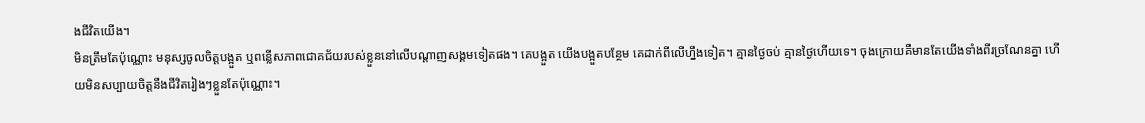ងជីវិតយើង។
មិនត្រឹមតែប៉ុណ្ណោះ មនុស្សចូលចិត្តបង្អួត ឬពន្លើសភាពជោគជ័យរបស់ខ្លួននៅលើបណ្តាញសង្គមទៀតផង។ គេបង្អួត យើងបង្អួតបន្ថែម គេដាក់ពីលើហ្នឹងទៀត។ គ្មានថ្ងៃចប់ គ្មានថ្ងៃហើយទេ។ ចុងក្រោយគឺមានតែយើងទាំងពីរច្រណែនគ្នា ហើយមិនសប្បាយចិត្តនឹងជីវិតរៀងៗខ្លួនតែប៉ុណ្ណោះ។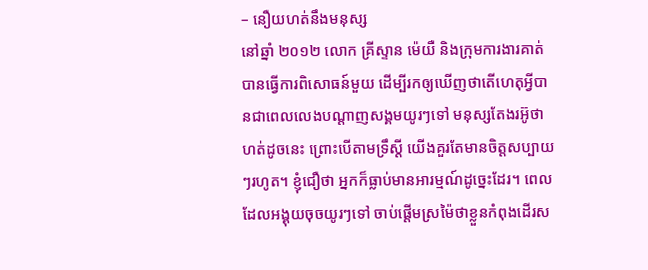– នឿយហត់នឹងមនុស្ស
នៅឆ្នាំ ២០១២ លោក គ្រីស្ទាន ម៉េយឺ និងក្រុមការងារគាត់ បានធ្វើការពិសោធន៍មួយ ដើម្បីរកឲ្យឃើញថាតើហេតុអ្វីបានជាពេលលេងបណ្តាញសង្គមយូរៗទៅ មនុស្សតែងរអ៊ូថាហត់ដូចនេះ ព្រោះបើតាមទ្រឹស្តី យើងគួរតែមានចិត្តសប្បាយៗរហូត។ ខ្ញុំជឿថា អ្នកក៏ធ្លាប់មានអារម្មណ៍ដូច្នេះដែរ។ ពេលដែលអង្គុយចុចយូរៗទៅ ចាប់ផ្តើមស្រម៉ៃថាខ្លួនកំពុងដើរស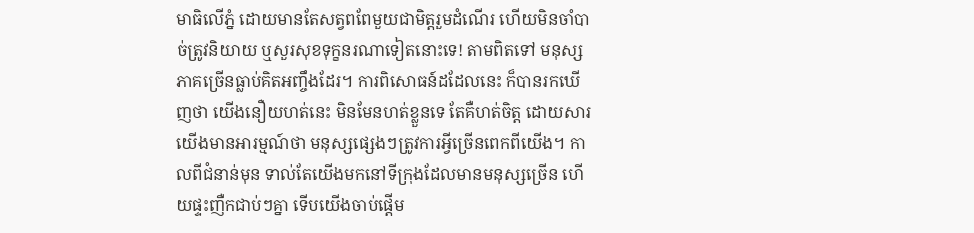មាធិលើភ្នំ ដោយមានតែសត្វពពែមួយជាមិត្តរួមដំណើរ ហើយមិនចាំបាច់ត្រូវនិយាយ ឬសួរសុខទុក្ខនរណាទៀតនោះទេ! តាមពិតទៅ មនុស្សភាគច្រើនធ្លាប់គិតអញ្ចឹងដែរ។ ការពិសោធន៍ដដែលនេះ ក៏បានរកឃើញថា យើងនឿយហត់នេះ មិនមែនហត់ខ្លួនទេ តែគឺហត់ចិត្ត ដោយសារយើងមានអារម្មណ៍ថា មនុស្សផ្សេងៗត្រូវការអ្វីច្រើនពេកពីយើង។ កាលពីជំនាន់មុន ទាល់តែយើងមកនៅទីក្រុងដែលមានមនុស្សច្រើន ហើយផ្ទះញឺកជាប់ៗគ្នា ទើបយើងចាប់ផ្តើម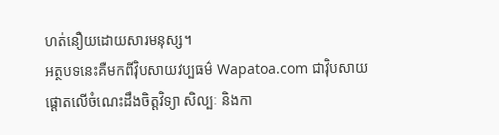ហត់នឿយដោយសារមនុស្ស។
អត្ថបទនេះគឺមកពីវ៉ិបសាយវប្បធម៌ Wapatoa.com ជាវ៉ិបសាយផ្តោតលើចំណេះដឹងចិត្តវិទ្យា សិល្បៈ និងកា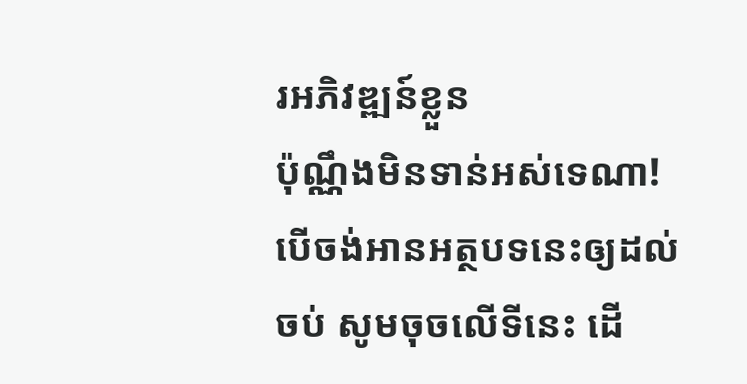រអភិវឌ្ឍន៍ខ្លួន
ប៉ុណ្ណឹងមិនទាន់អស់ទេណា! បើចង់អានអត្ថបទនេះឲ្យដល់ចប់ សូមចុចលើទីនេះ ដើ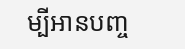ម្បីអានបញ្ច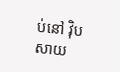ប់នៅ វ៉ិបសាយ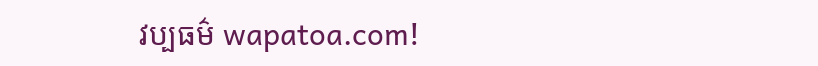វប្បធម៌ wapatoa.com!